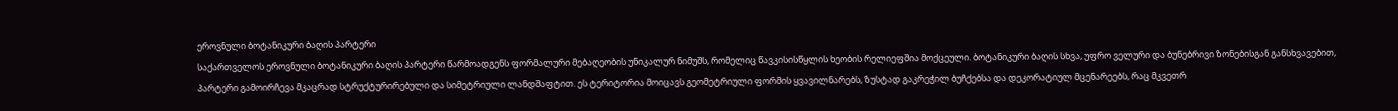ეროვნული ბოტანიკური ბაღის პარტერი
საქართველოს ეროვნული ბოტანიკური ბაღის პარტერი წარმოადგენს ფორმალური მებაღეობის უნიკალურ ნიმუშს, რომელიც წავკისისწყლის ხეობის რელიეფშია მოქცეული. ბოტანიკური ბაღის სხვა, უფრო ველური და ბუნებრივი ზონებისგან განსხვავებით, პარტერი გამოირჩევა მკაცრად სტრუქტურირებული და სიმეტრიული ლანდშაფტით. ეს ტერიტორია მოიცავს გეომეტრიული ფორმის ყვავილნარებს, ზუსტად გაკრეჭილ ბუჩქებსა და დეკორატიულ მცენარეებს, რაც მკვეთრ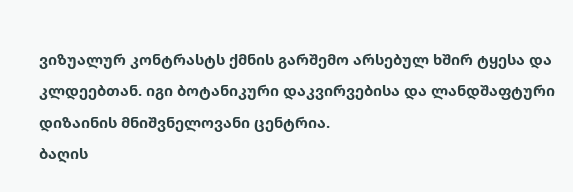ვიზუალურ კონტრასტს ქმნის გარშემო არსებულ ხშირ ტყესა და კლდეებთან. იგი ბოტანიკური დაკვირვებისა და ლანდშაფტური დიზაინის მნიშვნელოვანი ცენტრია.
ბაღის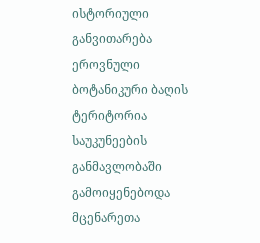ისტორიული განვითარება
ეროვნული ბოტანიკური ბაღის ტერიტორია საუკუნეების განმავლობაში გამოიყენებოდა მცენარეთა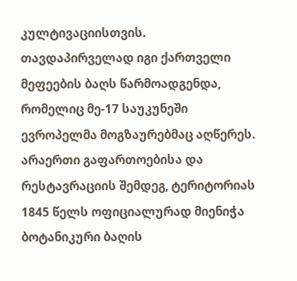კულტივაციისთვის. თავდაპირველად იგი ქართველი მეფეების ბაღს წარმოადგენდა, რომელიც მე-17 საუკუნეში ევროპელმა მოგზაურებმაც აღწერეს. არაერთი გაფართოებისა და რესტავრაციის შემდეგ, ტერიტორიას 1845 წელს ოფიციალურად მიენიჭა ბოტანიკური ბაღის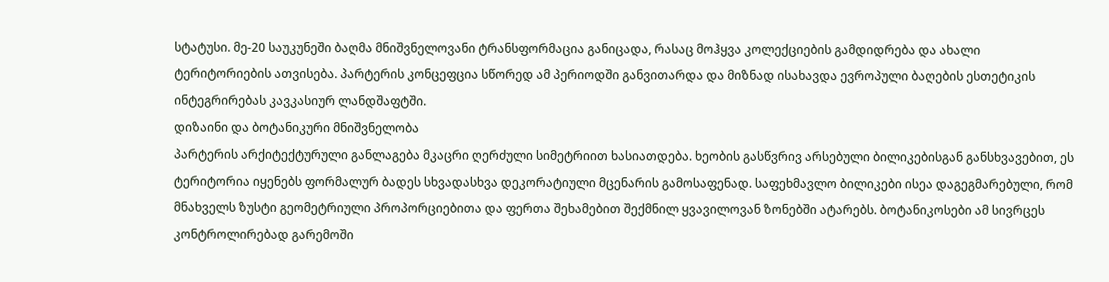სტატუსი. მე-20 საუკუნეში ბაღმა მნიშვნელოვანი ტრანსფორმაცია განიცადა, რასაც მოჰყვა კოლექციების გამდიდრება და ახალი ტერიტორიების ათვისება. პარტერის კონცეფცია სწორედ ამ პერიოდში განვითარდა და მიზნად ისახავდა ევროპული ბაღების ესთეტიკის ინტეგრირებას კავკასიურ ლანდშაფტში.
დიზაინი და ბოტანიკური მნიშვნელობა
პარტერის არქიტექტურული განლაგება მკაცრი ღერძული სიმეტრიით ხასიათდება. ხეობის გასწვრივ არსებული ბილიკებისგან განსხვავებით, ეს ტერიტორია იყენებს ფორმალურ ბადეს სხვადასხვა დეკორატიული მცენარის გამოსაფენად. საფეხმავლო ბილიკები ისეა დაგეგმარებული, რომ მნახველს ზუსტი გეომეტრიული პროპორციებითა და ფერთა შეხამებით შექმნილ ყვავილოვან ზონებში ატარებს. ბოტანიკოსები ამ სივრცეს კონტროლირებად გარემოში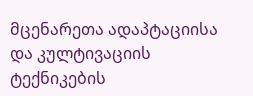მცენარეთა ადაპტაციისა და კულტივაციის ტექნიკების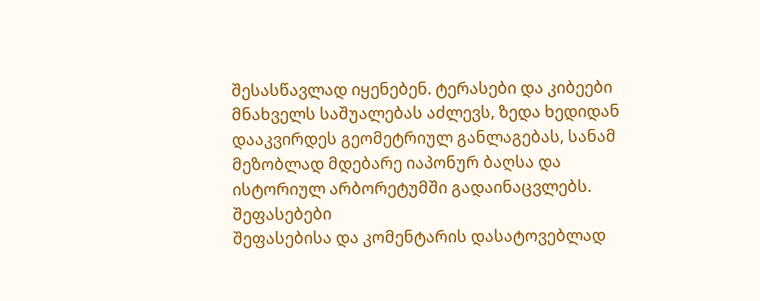შესასწავლად იყენებენ. ტერასები და კიბეები მნახველს საშუალებას აძლევს, ზედა ხედიდან დააკვირდეს გეომეტრიულ განლაგებას, სანამ მეზობლად მდებარე იაპონურ ბაღსა და ისტორიულ არბორეტუმში გადაინაცვლებს.
შეფასებები
შეფასებისა და კომენტარის დასატოვებლად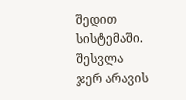შედით სისტემაში. შესვლა
ჯერ არავის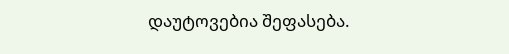დაუტოვებია შეფასება.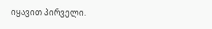იყავით პირველი.